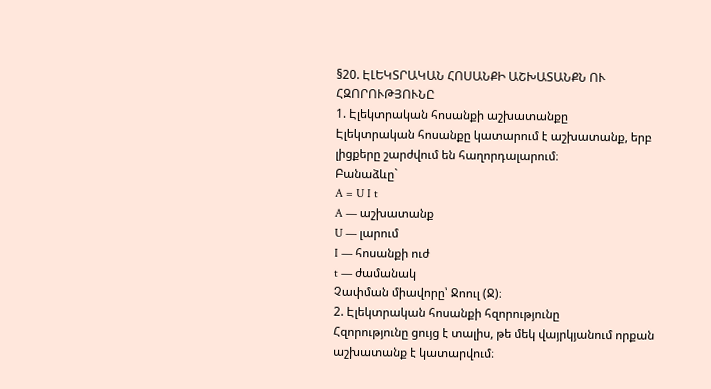§20. ԷԼԵԿՏՐԱԿԱՆ ՀՈՍԱՆՔԻ ԱՇԽԱՏԱՆՔՆ ՈՒ ՀԶՈՐՈՒԹՅՈՒՆԸ
1. Էլեկտրական հոսանքի աշխատանքը
Էլեկտրական հոսանքը կատարում է աշխատանք, երբ լիցքերը շարժվում են հաղորդալարում։
Բանաձևը`
A = U I t
A — աշխատանք
U — լարում
I — հոսանքի ուժ
t — ժամանակ
Չափման միավորը՝ Ջոուլ (Ջ)։
2. Էլեկտրական հոսանքի հզորությունը
Հզորությունը ցույց է տալիս, թե մեկ վայրկյանում որքան աշխատանք է կատարվում։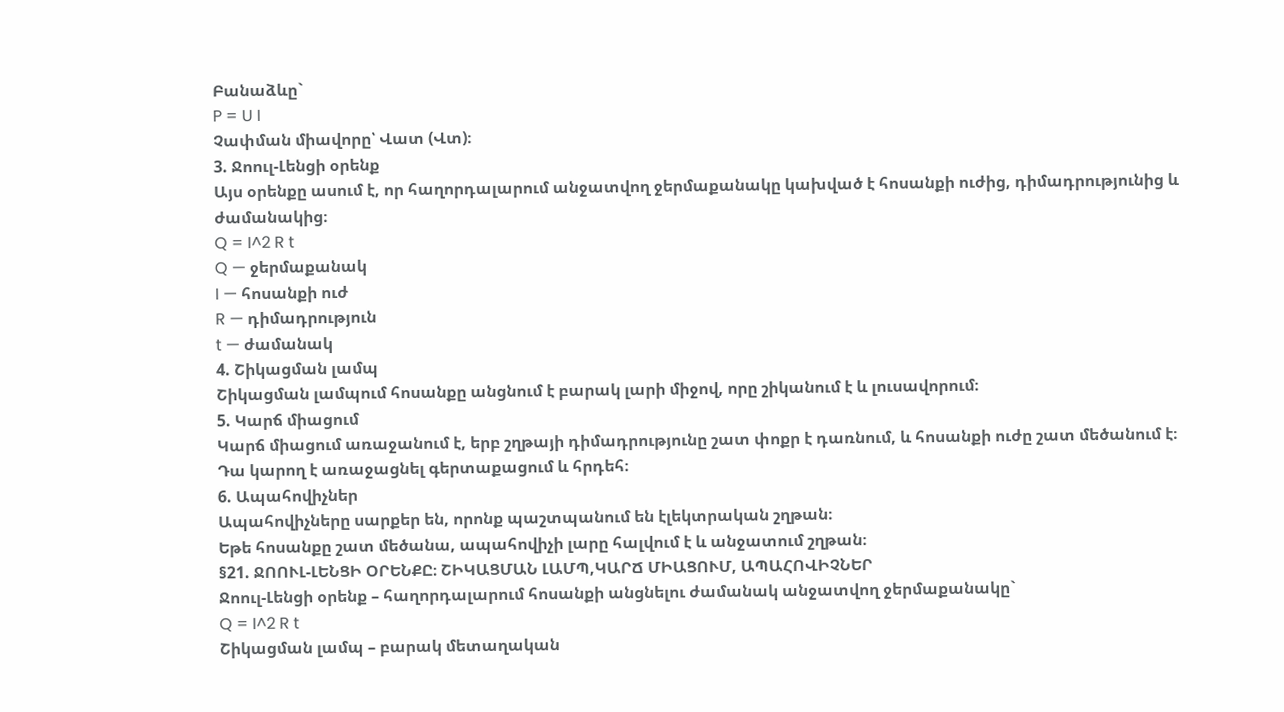Բանաձևը`
P = U I
Չափման միավորը՝ Վատ (Վտ)։
3. Ջոուլ-Լենցի օրենք
Այս օրենքը ասում է, որ հաղորդալարում անջատվող ջերմաքանակը կախված է հոսանքի ուժից, դիմադրությունից և ժամանակից։
Q = I^2 R t
Q — ջերմաքանակ
I — հոսանքի ուժ
R — դիմադրություն
t — ժամանակ
4. Շիկացման լամպ
Շիկացման լամպում հոսանքը անցնում է բարակ լարի միջով, որը շիկանում է և լուսավորում։
5. Կարճ միացում
Կարճ միացում առաջանում է, երբ շղթայի դիմադրությունը շատ փոքր է դառնում, և հոսանքի ուժը շատ մեծանում է։
Դա կարող է առաջացնել գերտաքացում և հրդեհ։
6. Ապահովիչներ
Ապահովիչները սարքեր են, որոնք պաշտպանում են էլեկտրական շղթան։
Եթե հոսանքը շատ մեծանա, ապահովիչի լարը հալվում է և անջատում շղթան։
§21. ՋՈՈՒԼ-ԼԵՆՑԻ ՕՐԵՆՔԸ։ ՇԻԿԱՑՄԱՆ ԼԱՄՊ,ԿԱՐՃ ՄԻԱՑՈՒՄ, ԱՊԱՀՈՎԻՉՆԵՐ
Ջոուլ-Լենցի օրենք – հաղորդալարում հոսանքի անցնելու ժամանակ անջատվող ջերմաքանակը`
Q = I^2 R t
Շիկացման լամպ – բարակ մետաղական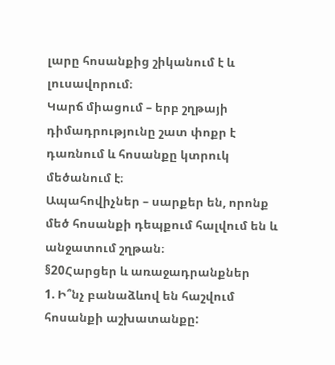լարը հոսանքից շիկանում է և լուսավորում։
Կարճ միացում – երբ շղթայի դիմադրությունը շատ փոքր է դառնում և հոսանքը կտրուկ մեծանում է։
Ապահովիչներ – սարքեր են, որոնք մեծ հոսանքի դեպքում հալվում են և անջատում շղթան։
§20Հարցեր և առաջադրանքներ
1. Ի՞նչ բանաձևով են հաշվում հոսանքի աշխատանքը: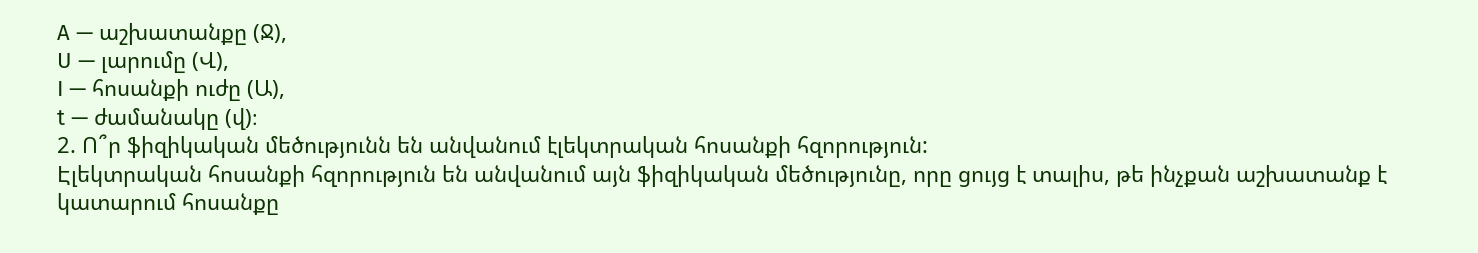A — աշխատանքը (Ջ),
U — լարումը (Վ),
I — հոսանքի ուժը (Ա),
t — ժամանակը (վ)։
2. Ո՞ր ֆիզիկական մեծությունն են անվանում էլեկտրական հոսանքի հզորություն:
Էլեկտրական հոսանքի հզորություն են անվանում այն ֆիզիկական մեծությունը, որը ցույց է տալիս, թե ինչքան աշխատանք է կատարում հոսանքը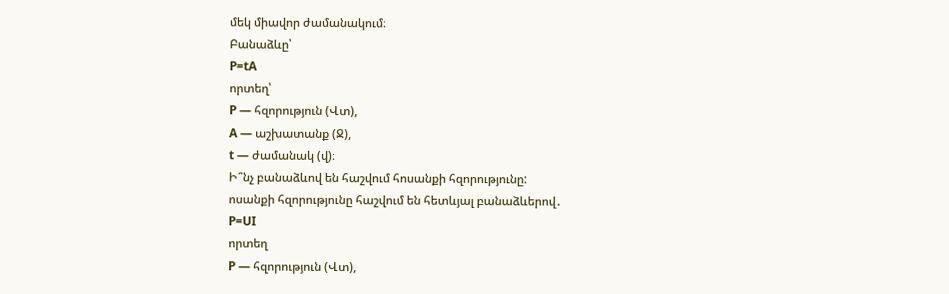մեկ միավոր ժամանակում։
Բանաձևը՝
P=tA
որտեղ՝
P — հզորություն (Վտ),
A — աշխատանք (Ջ),
t — ժամանակ (վ)։
Ի՞նչ բանաձևով են հաշվում հոսանքի հզորությունը:
ոսանքի հզորությունը հաշվում են հետևյալ բանաձևերով․
P=UI
որտեղ
P — հզորություն (Վտ),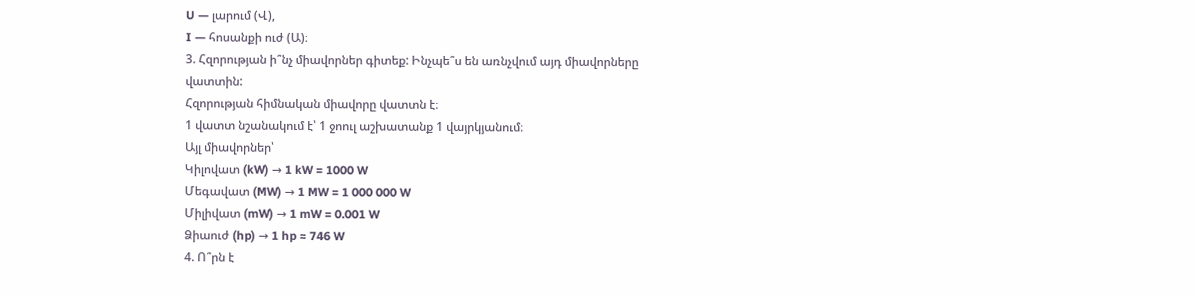U — լարում (Վ),
I — հոսանքի ուժ (Ա)։
3. Հզորության ի՞նչ միավորներ գիտեք: Ինչպե՞ս են առնչվում այդ միավորները վատտին:
Հզորության հիմնական միավորը վատտն է։
1 վատտ նշանակում է՝ 1 ջոուլ աշխատանք 1 վայրկյանում։
Այլ միավորներ՝
Կիլովատ (kW) → 1 kW = 1000 W
Մեգավատ (MW) → 1 MW = 1 000 000 W
Միլիվատ (mW) → 1 mW = 0.001 W
Ձիաուժ (hp) → 1 hp ≈ 746 W
4. Ո՞րն է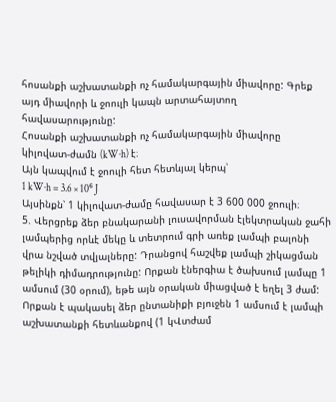հոսանքի աշխատանքի ոչ համակարգային միավորը: Գրեք այդ միավորի և ջոուլի կապն արտահայտող հավասարությունը:
Հոսանքի աշխատանքի ոչ համակարգային միավորը կիլովատ-ժամն (kW·h) է։
Այն կապվում է ջոուլի հետ հետևյալ կերպ՝
1 kW·h = 3.6 × 10⁶ J
Այսինքն՝ 1 կիլովատ-ժամը հավասար է 3 600 000 ջոուլի։
5. Վերցրեք ձեր բնակարանի լուսավորման էլեկտրական ջահի լամպերից որևէ մեկը և տետրում գրի առեք լամպի բալոնի վրա նշված տվյալները: Դրանցով հաշվեք լամպի շիկացման թելիկի դիմադրությունը: Որքան էներգիա է ծախսում լամպը 1 ամսում (30 օրում), եթե այն օրական միացված է եղել 3 ժամ: Որքան է պակասել ձեր ընտանիքի բյուջեն 1 ամսում է լամպի աշխատանքի հետևանքով (1 կՎտժամ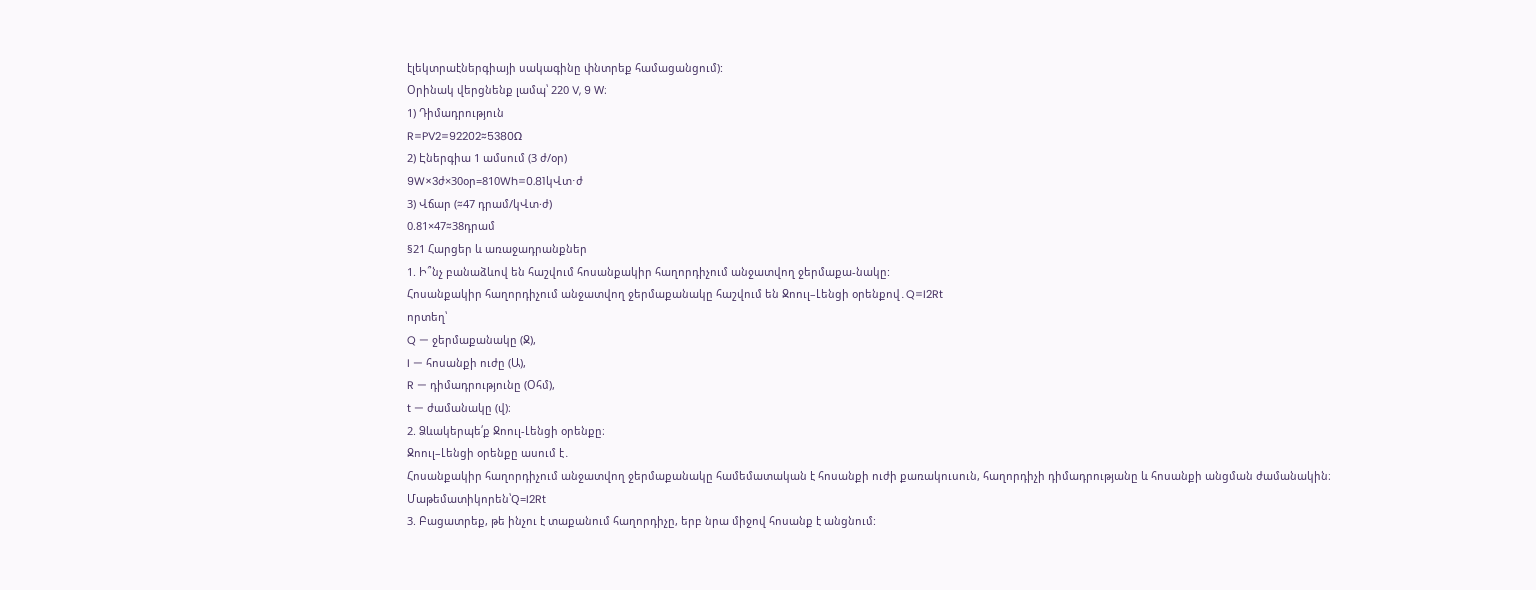էլեկտրաէներգիայի սակագինը փնտրեք համացանցում):
Օրինակ վերցնենք լամպ՝ 220 V, 9 W։
1) Դիմադրություն
R=PV2=92202≈5380Ω
2) Էներգիա 1 ամսում (3 ժ/օր)
9W×3ժ×30օր=810Wh=0.81կՎտ⋅ժ
3) Վճար (≈47 դրամ/կՎտ·ժ)
0.81×47≈38դրամ
§21 Հարցեր և առաջադրանքներ
1. Ի՞նչ բանաձևով են հաշվում հոսանքակիր հաղորդիչում անջատվող ջերմաքա-նակը:
Հոսանքակիր հաղորդիչում անջատվող ջերմաքանակը հաշվում են Ջոուլ–Լենցի օրենքով․Q=I2Rt
որտեղ՝
Q — ջերմաքանակը (Ջ),
I — հոսանքի ուժը (Ա),
R — դիմադրությունը (Օհմ),
t — ժամանակը (վ)։
2. Ձևակերպե՛ք Ջոուլ-Լենցի օրենքը։
Ջոուլ–Լենցի օրենքը ասում է․
Հոսանքակիր հաղորդիչում անջատվող ջերմաքանակը համեմատական է հոսանքի ուժի քառակուսուն, հաղորդիչի դիմադրությանը և հոսանքի անցման ժամանակին։
Մաթեմատիկորեն՝Q=I2Rt
3. Բացատրեք, թե ինչու է տաքանում հաղորդիչը, երբ նրա միջով հոսանք է անցնում: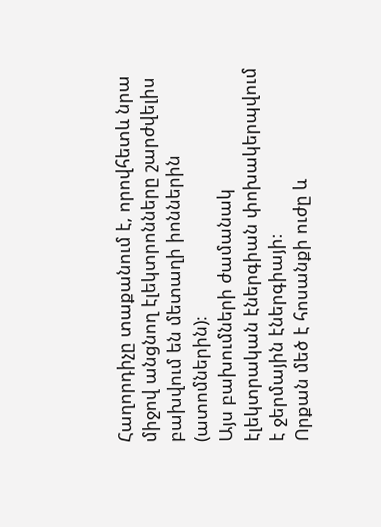Հաղորդիչը տաքանում է, որովհետև նրա միջով անցնող էլեկտրոնները շարժվելիս բախվում են մետաղի իոններին (ատոմներին)։
Այս բախումների ժամանակ էլեկտրական էներգիան փոխակերպվում է ջերմային էներգիայի։
Որքան մեծ է հոսանքի ուժը և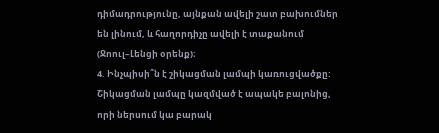դիմադրությունը, այնքան ավելի շատ բախումներ են լինում, և հաղորդիչը ավելի է տաքանում (Ջոուլ–Լենցի օրենք)։
4. Ինչպիսի՞ն է շիկացման լամպի կառուցվածքը:
Շիկացման լամպը կազմված է ապակե բալոնից, որի ներսում կա բարակ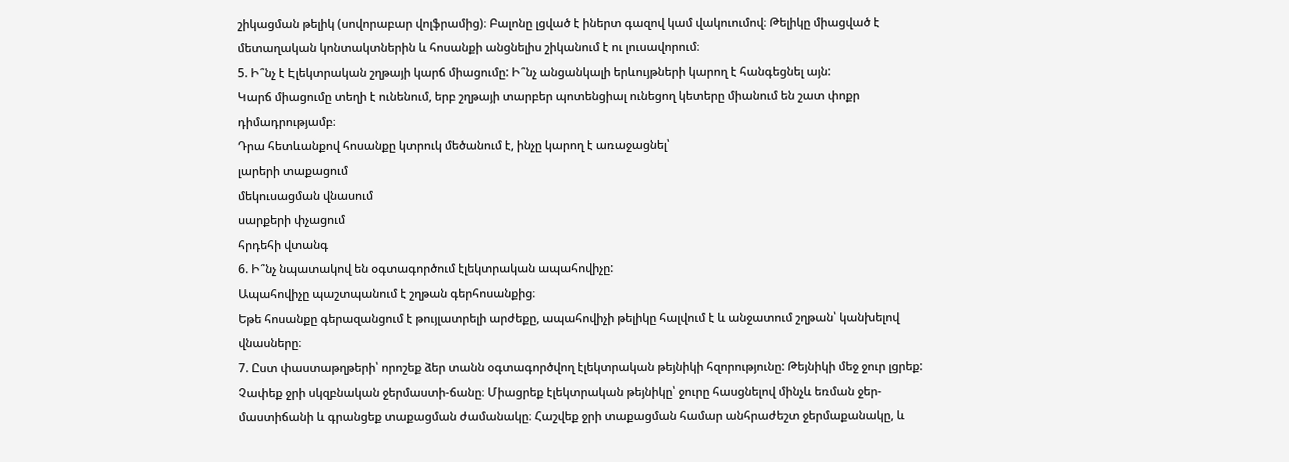շիկացման թելիկ (սովորաբար վոլֆրամից)։ Բալոնը լցված է իներտ գազով կամ վակուումով։ Թելիկը միացված է մետաղական կոնտակտներին և հոսանքի անցնելիս շիկանում է ու լուսավորում։
5. Ի՞նչ է Էլեկտրական շղթայի կարճ միացումը: Ի՞նչ անցանկալի երևույթների կարող է հանգեցնել այն:
Կարճ միացումը տեղի է ունենում, երբ շղթայի տարբեր պոտենցիալ ունեցող կետերը միանում են շատ փոքր դիմադրությամբ։
Դրա հետևանքով հոսանքը կտրուկ մեծանում է, ինչը կարող է առաջացնել՝
լարերի տաքացում
մեկուսացման վնասում
սարքերի փչացում
հրդեհի վտանգ
6. Ի՞նչ նպատակով են օգտագործում էլեկտրական ապահովիչը:
Ապահովիչը պաշտպանում է շղթան գերհոսանքից։
Եթե հոսանքը գերազանցում է թույլատրելի արժեքը, ապահովիչի թելիկը հալվում է և անջատում շղթան՝ կանխելով վնասները։
7. Ըստ փաստաթղթերի՝ որոշեք ձեր տանն օգտագործվող էլեկտրական թեյնիկի հզորությունը: Թեյնիկի մեջ ջուր լցրեք: Չափեք ջրի սկզբնական ջերմաստի-ճանը։ Միացրեք էլեկտրական թեյնիկը՝ ջուրը հասցնելով մինչև եռման ջեր-մաստիճանի և գրանցեք տաքացման ժամանակը։ Հաշվեք ջրի տաքացման համար անհրաժեշտ ջերմաքանակը, և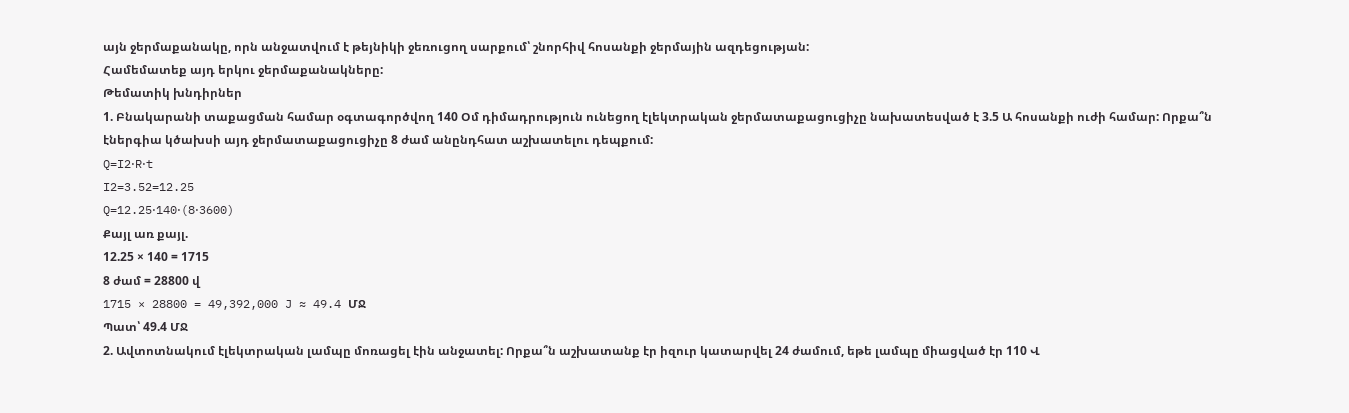այն ջերմաքանակը, որն անջատվում է թեյնիկի ջեռուցող սարքում՝ շնորհիվ հոսանքի ջերմային ազդեցության:
Համեմատեք այդ երկու ջերմաքանակները:
Թեմատիկ խնդիրներ
1. Բնակարանի տաքացման համար օգտագործվող 140 Օմ դիմադրություն ունեցող էլեկտրական ջերմատաքացուցիչը նախատեսված է 3.5 Ա հոսանքի ուժի համար: Որքա՞ն էներգիա կծախսի այդ ջերմատաքացուցիչը 8 ժամ անընդհատ աշխատելու դեպքում:
Q=I2⋅R⋅t
I2=3.52=12.25
Q=12.25⋅140⋅(8⋅3600)
Քայլ առ քայլ.
12.25 × 140 = 1715
8 ժամ = 28800 վ
1715 × 28800 = 49,392,000 J ≈ 49.4 ՄՋ
Պատ՝ 49.4 ՄՋ
2. Ավտոտնակում էլեկտրական լամպը մոռացել էին անջատել: Որքա՞ն աշխատանք էր իզուր կատարվել 24 ժամում, եթե լամպը միացված էր 110 Վ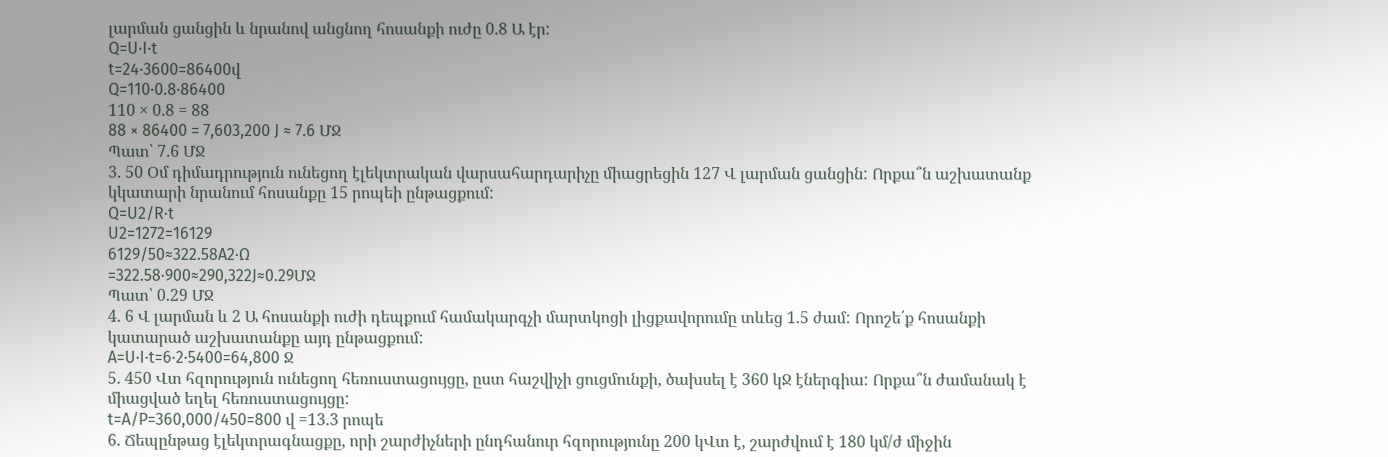լարման ցանցին և նրանով անցնող հոսանքի ուժը 0.8 Ա էր:
Q=U⋅I⋅t
t=24⋅3600=86400վ
Q=110⋅0.8⋅86400
110 × 0.8 = 88
88 × 86400 = 7,603,200 J ≈ 7.6 ՄՋ
Պատ՝ 7.6 ՄՋ
3. 50 Օմ դիմադրություն ունեցող էլեկտրական վարսահարդարիչը միացրեցին 127 Վ լարման ցանցին: Որքա՞ն աշխատանք կկատարի նրանում հոսանքը 15 րոպեի ընթացքում:
Q=U2/R⋅t
U2=1272=16129
6129/50≈322.58A2⋅Ω
=322.58⋅900≈290,322J≈0.29ՄՋ
Պատ՝ 0.29 ՄՋ
4. 6 Վ լարման և 2 Ա հոսանքի ուժի դեպքում համակարգչի մարտկոցի լիցքավորումը տևեց 1.5 ժամ: Որոշե՛ք հոսանքի կատարած աշխատանքը այդ ընթացքում:
A=U⋅I⋅t=6⋅2⋅5400=64,800 Ջ
5. 450 Վտ հզորություն ունեցող հեռուստացույցը, ըստ հաշվիչի ցուցմունքի, ծախսել է 360 կՋ էներգիա: Որքա՞ն ժամանակ է միացված եղել հեռուստացույցը:
t=A/P=360,000/450=800 վ =13.3 րոպե
6. Ճեպընթաց էլեկտրագնացքը, որի շարժիչների ընդհանուր հզորությունը 200 կՎտ է, շարժվում է 180 կմ/ժ միջին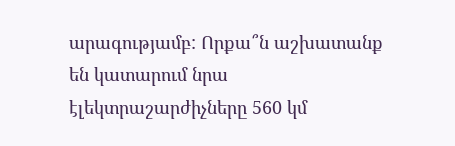արագությամբ: Որքա՞ն աշխատանք են կատարում նրա էլեկտրաշարժիչները 560 կմ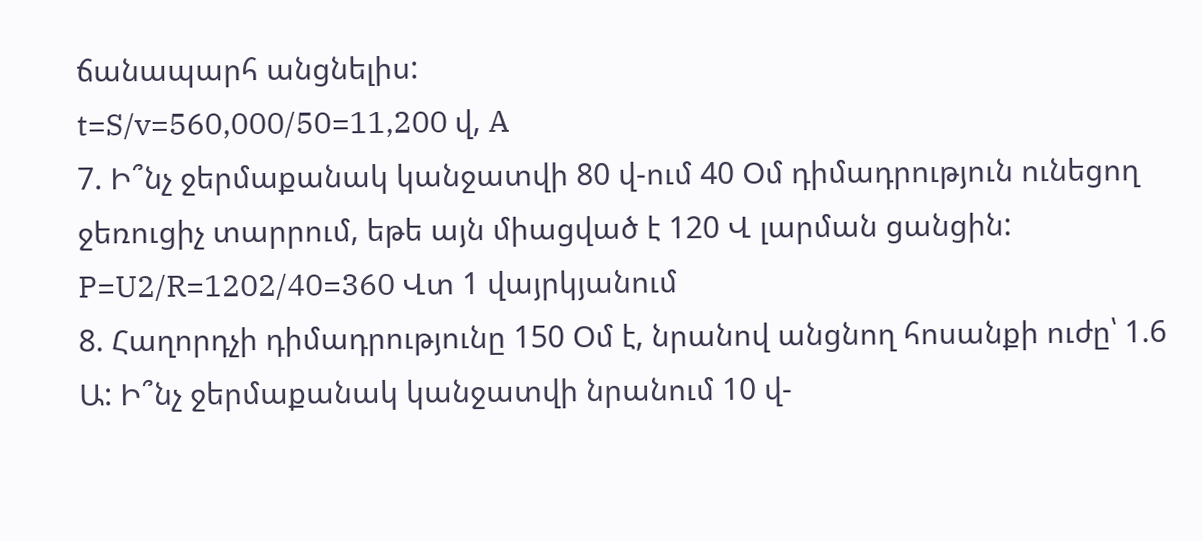ճանապարհ անցնելիս:
t=S/v=560,000/50=11,200 վ, A
7. Ի՞նչ ջերմաքանակ կանջատվի 80 վ-ում 40 Օմ դիմադրություն ունեցող ջեռուցիչ տարրում, եթե այն միացված է 120 Վ լարման ցանցին:
P=U2/R=1202/40=360 Վտ 1 վայրկյանում
8. Հաղորդչի դիմադրությունը 150 Օմ է, նրանով անցնող հոսանքի ուժը՝ 1.6 Ա: Ի՞նչ ջերմաքանակ կանջատվի նրանում 10 վ-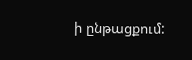ի ընթացքում: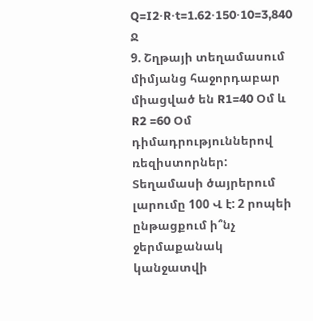Q=I2⋅R⋅t=1.62⋅150⋅10=3,840 Ջ
9. Շղթայի տեղամասում միմյանց հաջորդաբար միացված են R1=40 Օմ և R2 =60 Օմ դիմադրություններով ռեզիստորներ: Տեղամասի ծայրերում լարումը 100 Վ է: 2 րոպեի ընթացքում ի՞նչ ջերմաքանակ կանջատվի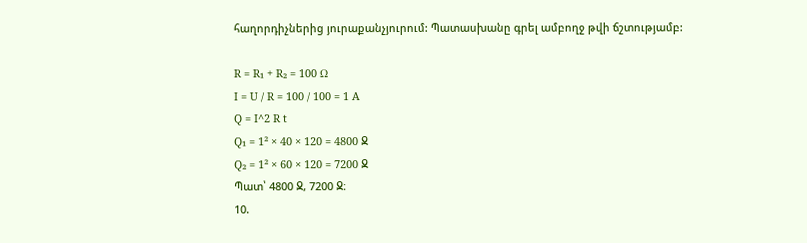հաղորդիչներից յուրաքանչյուրում: Պատասխանը գրել ամբողջ թվի ճշտությամբ:

R = R₁ + R₂ = 100 Ω
I = U / R = 100 / 100 = 1 A
Q = I^2 R t
Q₁ = 1² × 40 × 120 = 4800 Ջ
Q₂ = 1² × 60 × 120 = 7200 Ջ
Պատ՝ 4800 Ջ, 7200 Ջ։
10.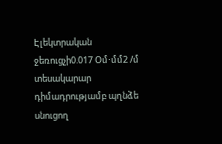Էլեկտրական ջեռուցչի0.017 Օմ⋅մմ2 /մ տեսակարար դիմադրությամբ պղնձե սնուցող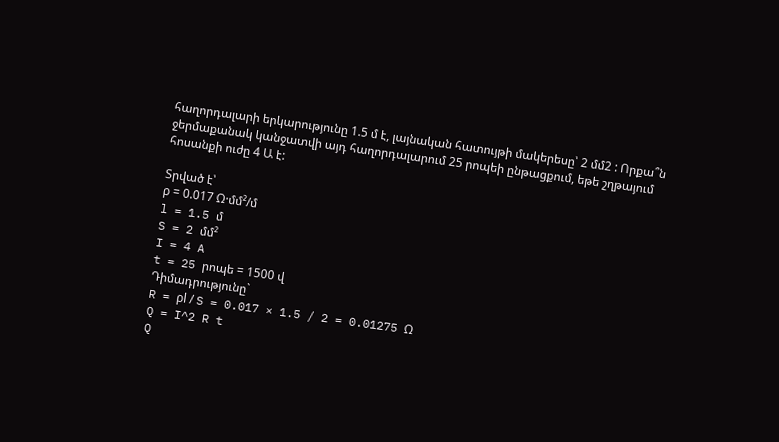հաղորդալարի երկարությունը 1.5 մ է, լայնական հատույթի մակերեսը՝ 2 մմ2 : Որքա՞ն ջերմաքանակ կանջատվի այդ հաղորդալարում 25 րոպեի ընթացքում, եթե շղթայում հոսանքի ուժը 4 Ա է:

Տրված է՝
ρ = 0.017 Ω·մմ²/մ
l = 1.5 մ
S = 2 մմ²
I = 4 A
t = 25 րոպե = 1500 վ
Դիմադրությունը`
R = ρl / S = 0.017 × 1.5 / 2 = 0.01275 Ω
Q = I^2 R t
Q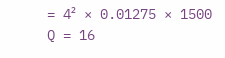= 4² × 0.01275 × 1500
Q = 16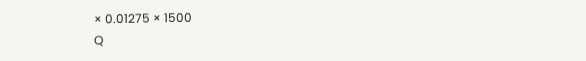× 0.01275 × 1500
Q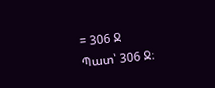= 306 Ջ
Պատ՝ 306 Ջ։